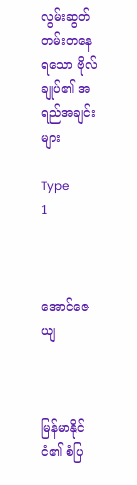လွမ်းဆွတ်တမ်းတနေရသော ဗိုလ်ချုပ်၏ အရည်အချင်းများ

Type
1



အောင်ဇေယျ



မြန်မာနိုင်ငံ၏ စံပြ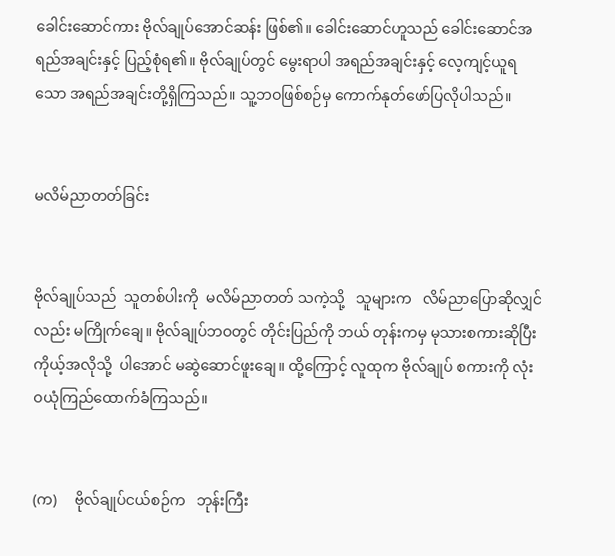ခေါင်းဆောင်ကား ဗိုလ်ချုပ်အောင်ဆန်း ဖြစ်၏။ ခေါင်းဆောင်ဟူသည် ခေါင်းဆောင်အရည်အချင်းနှင့် ပြည့်စုံရ၏။ ဗိုလ်ချုပ်တွင် မွေးရာပါ အရည်အချင်းနှင့် လေ့ကျင့်ယူရသော အရည်အချင်းတို့ရှိကြသည်။ သူ့ဘဝဖြစ်စဉ်မှ ကောက်နုတ်ဖော်ပြလိုပါသည်။


မလိမ်ညာတတ်ခြင်း


ဗိုလ်ချုပ်သည်  သူတစ်ပါးကို  မလိမ်ညာတတ် သကဲ့သို့   သူများက   လိမ်ညာပြောဆိုလျှင်လည်း မကြိုက်ချေ။ ဗိုလ်ချုပ်ဘဝတွင် တိုင်းပြည်ကို ဘယ် တုန်းကမှ မုသားစကားဆိုပြီး ကိုယ့်အလိုသို့  ပါအောင် မဆွဲဆောင်ဖူးချေ။ ထို့ကြောင့် လူထုက ဗိုလ်ချုပ် စကားကို လုံးဝယုံကြည်ထောက်ခံကြသည်။


(က)     ဗိုလ်ချုပ်ငယ်စဉ်က   ဘုန်းကြီး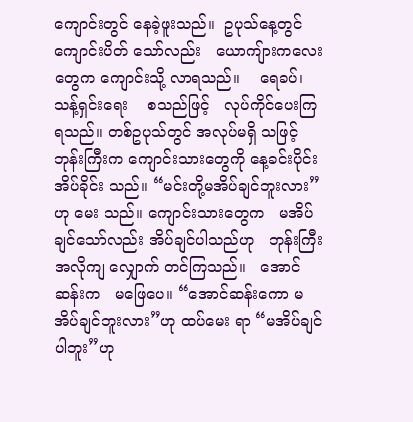ကျောင်းတွင် နေခဲ့ဖူးသည်။  ဥပုသ်နေ့တွင်   ကျောင်းပိတ် သော်လည်း   ယောကျ်ားကလေးတွေက ကျောင်းသို့ လာရသည်။    ရေခပ်၊    သန့်ရှင်းရေး    စသည်ဖြင့်   လုပ်ကိုင်ပေးကြရသည်။ တစ်ဥပုသ်တွင် အလုပ်မရှိ သဖြင့် ဘုန်းကြီးက ကျောင်းသားတွေကို နေ့ခင်းပိုင်း  အိပ်ခိုင်း သည်။ “မင်းတို့မအိပ်ချင်ဘူးလား”ဟု မေး သည်။ ကျောင်းသားတွေက   မအိပ်ချင်သော်လည်း အိပ်ချင်ပါသည်ဟု   ဘုန်းကြီးအလိုကျ လျှောက် တင်ကြသည်။   အောင်ဆန်းက   မဖြေပေ။ “အောင်ဆန်းကော မအိပ်ချင်ဘူးလား”ဟု ထပ်မေး ရာ “မအိပ်ချင်ပါဘူး”ဟု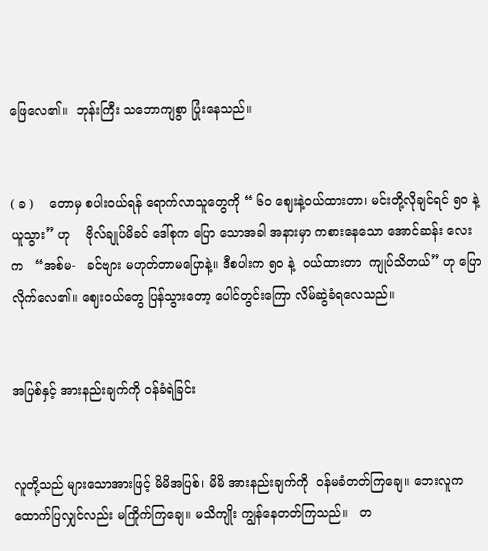ဖြေလေ၏။  ဘုန်းကြီး သဘောကျစွာ ပြုံးနေသည်။


( ခ )    တောမှ စပါးဝယ်ရန် ရောက်လာသူတွေကို “ ၆၀ ဈေးနဲ့ဝယ်ထားတာ၊ မင်းတို့လိုချင်ရင် ၅၀ နဲ့ ယူသွား” ဟု    ဗိုလ်ချုပ်မိခင် ဒေါ်စုက ပြော သောအခါ အနားမှာ ကစားနေသော အောင်ဆန်း လေးက   “အစ်မ-   ခင်ဗျား မဟုတ်တာမပြောနဲ့။ ဒီစပါးက ၅၀ နဲ့  ဝယ်ထားတာ  ကျုပ်သိတယ်” ဟု ပြောလိုက်လေ၏။ ဈေးဝယ်တွေ ပြန်သွားတော့ ပေါင်တွင်းကြော လိမ်ဆွဲခံရလေသည်။


အပြစ်နှင့် အားနည်းချက်ကို ဝန်ခံရဲခြင်း


လူတို့သည် များသောအားဖြင့် မိမိအပြစ်၊ မိမိ အားနည်းချက်ကို  ဝန်မခံတတ်ကြချေ။ ဘေးလူက ထောက်ပြလျှင်လည်း မကြိုက်ကြချေ။ မသိကျိုး ကျွန်နေတတ်ကြသည်။   တ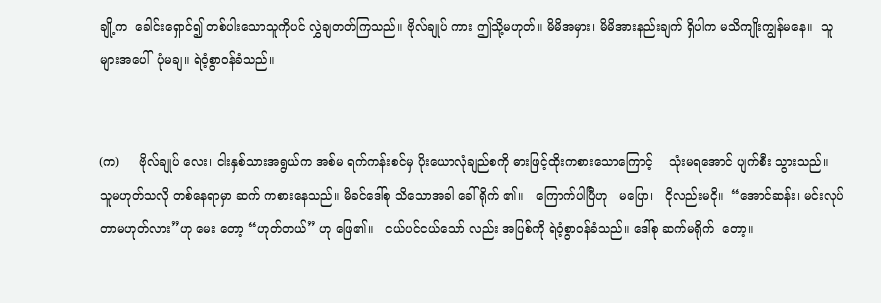ချို့က  ခေါင်းရှောင်၍ တစ်ပါးသောသူကိုပင် လွှဲချတတ်ကြသည်။ ဗိုလ်ချုပ် ကား ဤသို့မဟုတ်။ မိမိအမှား၊ မိမိအားနည်းချက် ရှိပါက မသိကျိုးကျွန်မနေ။  သူများအပေါ်  ပုံမချ။ ရဲဝံ့စွာဝန်ခံသည်။


(က)     ဗိုလ်ချုပ် လေး၊ ငါးနှစ်သားအရွယ်က အစ်မ ရက်ကန်းစင်မှ ပိုးယောလုံချည်စကို ဓားဖြင့်ထိုးကစားသောကြောင့်    သုံးမရအောင် ပျက်စီး သွားသည်။   သူမဟုတ်သလို တစ်နေရာမှာ ဆက် ကစားနေသည်။ မိခင်ဒေါ်စု သိသောအခါ ခေါ်ရိုက် ၏။   ကြောက်ပါပြီဟု   မပြော၊   ငိုလည်းမငို။  “အောင်ဆန်း၊ မင်းလုပ် တာမဟုတ်လား”ဟု မေး တော့ “ဟုတ်တယ်” ဟု ဖြေ၏။   ငယ်ပင်ငယ်သော် လည်း အပြစ်ကို ရဲဝံ့စွာဝန်ခံသည်။ ဒေါ်စု ဆက်မရိုက်  တော့။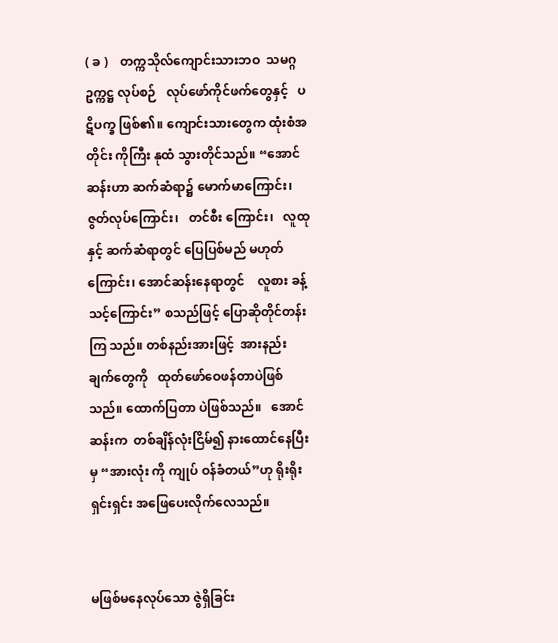( ခ )    တက္ကသိုလ်ကျောင်းသားဘဝ  သမဂ္ဂဥက္ကဋ္ဌ လုပ်စဉ်   လုပ်ဖော်ကိုင်ဖက်တွေနှင့်   ပဋိပက္ခ ဖြစ်၏။ ကျောင်းသားတွေက ထုံးစံအတိုင်း ကိုကြီး နုထံ သွားတိုင်သည်။ “အောင်ဆန်းဟာ ဆက်ဆံရာ၌ မောက်မာကြောင်း၊ ဇွတ်လုပ်ကြောင်း၊   တင်စီး ကြောင်း၊   လူထုနှင့် ဆက်ဆံရာတွင် ပြေပြစ်မည် မဟုတ်ကြောင်း၊ အောင်ဆန်းနေရာတွင်    လူစား ခန့်သင့်ကြောင်း” စသည်ဖြင့် ပြောဆိုတိုင်တန်းကြ သည်။ တစ်နည်းအားဖြင့်  အားနည်းချက်တွေကို   ထုတ်ဖော်ဝေဖန်တာပဲဖြစ်သည်။ ထောက်ပြတာ ပဲဖြစ်သည်။   အောင်ဆန်းက  တစ်ချိန်လုံးငြိမ်၍ နားထောင်နေပြီးမှ “အားလုံး ကို ကျုပ် ဝန်ခံတယ်”ဟု ရိုးရိုးရှင်းရှင်း အဖြေပေးလိုက်လေသည်။


မဖြစ်မနေလုပ်သော ဇွဲရှိခြင်း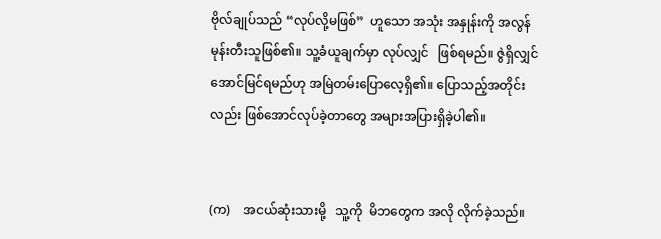ဗိုလ်ချုပ်သည် “လုပ်လို့မဖြစ်”  ဟူသော အသုံး အနှုန်းကို အလွန်မုန်းတီးသူဖြစ်၏။ သူ့ခံယူချက်မှာ လုပ်လျှင်   ဖြစ်ရမည်။ ဇွဲရှိလျှင် အောင်မြင်ရမည်ဟု အမြဲတမ်းပြောလေ့ရှိ၏။ ပြောသည့်အတိုင်းလည်း ဖြစ်အောင်လုပ်ခဲ့တာတွေ အများအပြားရှိခဲ့ပါ၏။


(က)    အငယ်ဆုံးသားမို့   သူ့ကို  မိဘတွေက အလို လိုက်ခဲ့သည်။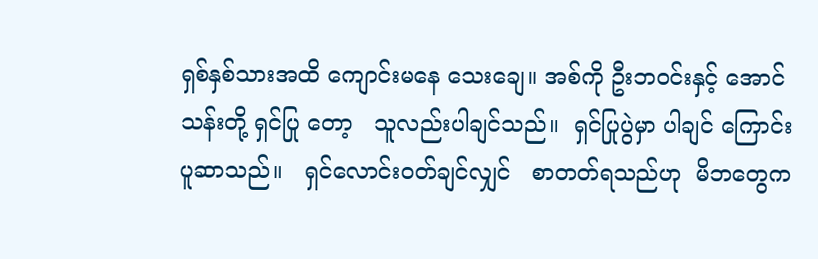ရှစ်နှစ်သားအထိ ကျောင်းမနေ သေးချေ။ အစ်ကို ဦးဘဝင်းနှင့် အောင်သန်းတို့ ရှင်ပြု တော့   သူလည်းပါချင်သည်။  ရှင်ပြုပွဲမှာ ပါချင် ကြောင်း   ပူဆာသည်။   ရှင်လောင်းဝတ်ချင်လျှင်   စာတတ်ရသည်ဟု  မိဘတွေက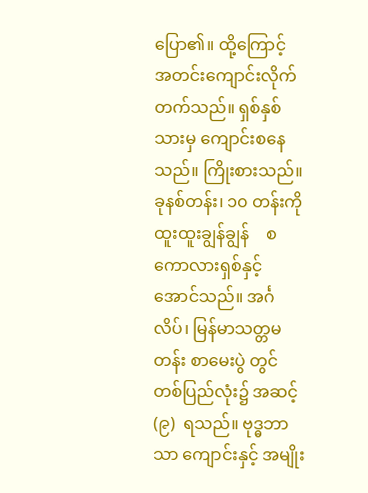ပြော၏။ ထို့ကြောင့်    အတင်းကျောင်းလိုက်  တက်သည်။ ရှစ်နှစ်သားမှ ကျောင်းစနေသည်။ ကြိုးစားသည်။ ခုနစ်တန်း၊ ၁၀ တန်းကို   ထူးထူးချွန်ချွန်    စကောလားရှစ်နှင့်   အောင်သည်။ အင်္ဂလိပ်၊ မြန်မာသတ္တမတန်း စာမေးပွဲ တွင် တစ်ပြည်လုံး၌ အဆင့်(၉)  ရသည်။ ဗုဒ္ဓဘာသာ ကျောင်းနှင့် အမျိုး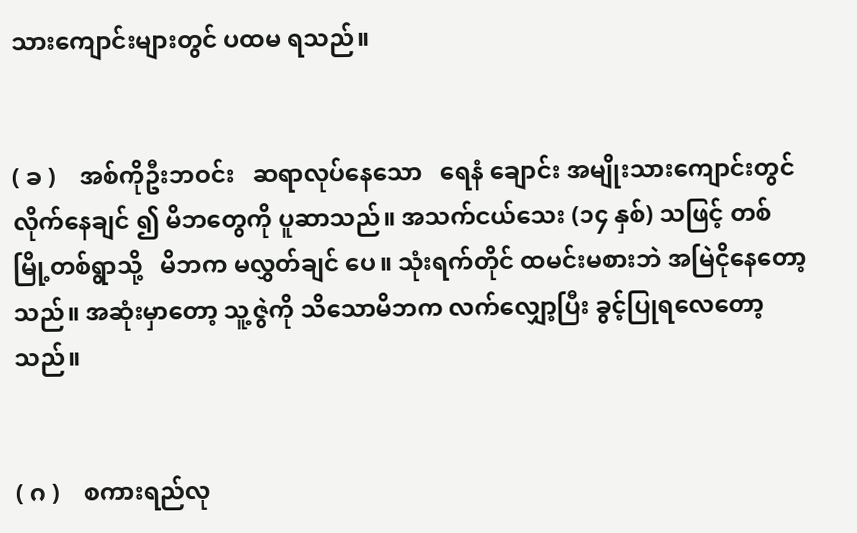သားကျောင်းများတွင် ပထမ ရသည်။


( ခ )    အစ်ကိုဦးဘဝင်း   ဆရာလုပ်နေသော   ရေနံ ချောင်း အမျိုးသားကျောင်းတွင် လိုက်နေချင် ၍ မိဘတွေကို ပူဆာသည်။ အသက်ငယ်သေး (၁၄ နှစ်) သဖြင့် တစ်မြို့တစ်ရွာသို့   မိဘက မလွှတ်ချင် ပေ။ သုံးရက်တိုင် ထမင်းမစားဘဲ အမြဲငိုနေတော့ သည်။ အဆုံးမှာတော့ သူ့ဇွဲကို သိသောမိဘက လက်လျှော့ပြီး ခွင့်ပြုရလေတော့သည်။


( ဂ )    စကားရည်လု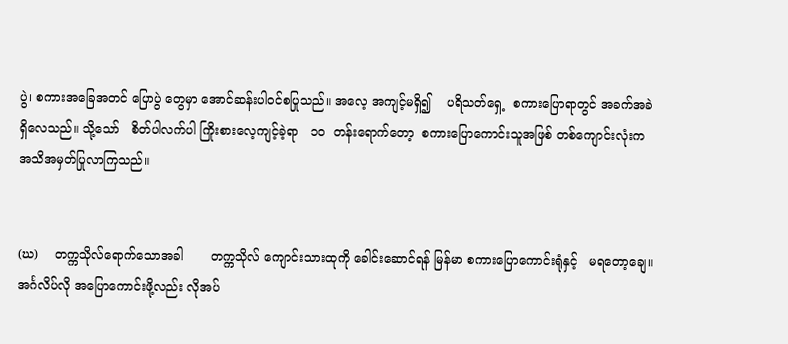ပွဲ၊ စကားအခြေအတင် ပြောပွဲ တွေမှာ အောင်ဆန်းပါဝင်စပြုသည်။ အလေ့ အကျင့်မရှိ၍    ပရိသတ်ရှေ့  စကားပြောရာတွင် အခက်အခဲရှိလေသည်။ သို့သော်   စိတ်ပါလက်ပါ ကြိုးစားလေ့ကျင့်ခဲ့ရာ   ၁၀  တန်းရောက်တော့  စကားပြောကောင်းသူအဖြစ် တစ်ကျောင်းလုံးက အသိအမှတ်ပြုလာကြသည်။


(ဃ)    တက္ကသိုလ်ရောက်သောအခါ       တက္ကသိုလ် ကျောင်းသားထုကို ခေါင်းဆောင်ရန် မြန်မာ စကားပြောကောင်းရုံနှင့်   မရတော့ချေ။ အင်္ဂလိပ်လို အပြောကောင်းဖို့လည်း လိုအပ်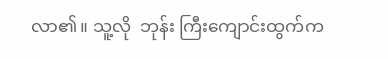လာ၏။ သူ့လို  ဘုန်း ကြီးကျောင်းထွက်က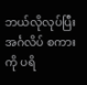ဘယ်လိုလုပ်ပြီး          အင်္ဂလိပ် စကားကို ပရိ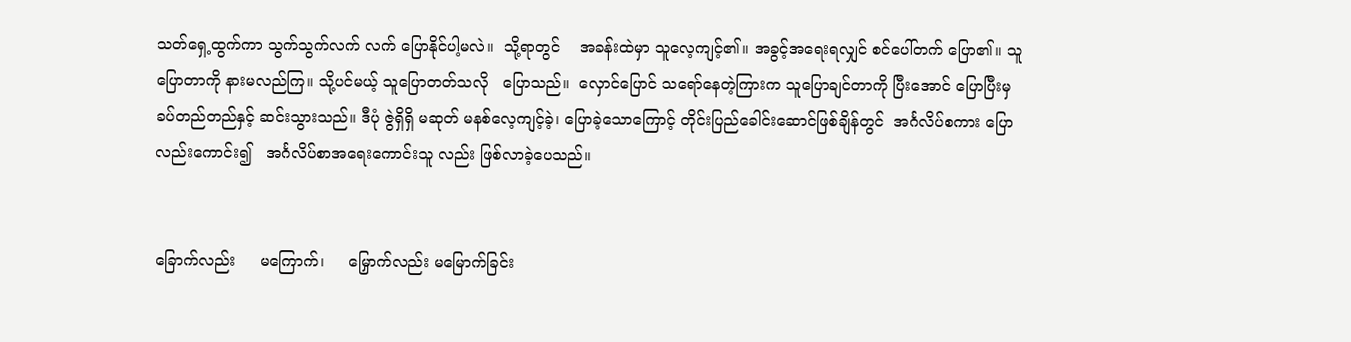သတ်ရှေ့ထွက်ကာ သွက်သွက်လက် လက် ပြောနိုင်ပါ့မလဲ။  သို့ရာတွင်    အခန်းထဲမှာ သူလေ့ကျင့်၏။ အခွင့်အရေးရလျှင် စင်ပေါ်တက် ပြော၏။ သူပြောတာကို နားမလည်ကြ။ သို့ပင်မယ့် သူပြောတတ်သလို   ပြောသည်။  လှောင်ပြောင် သရော်နေတဲ့ကြားက သူပြောချင်တာကို ပြီးအောင် ပြောပြီးမှ  ခပ်တည်တည်နှင့် ဆင်းသွားသည်။ ဒီပုံ ဇွဲရှိရှိ မဆုတ် မနစ်လေ့ကျင့်ခဲ့၊ ပြောခဲ့သောကြောင့် တိုင်းပြည်ခေါင်းဆောင်ဖြစ်ချိန်တွင်  အင်္ဂလိပ်စကား ပြောလည်းကောင်း၍   အင်္ဂလိပ်စာအရေးကောင်းသူ လည်း ဖြစ်လာခဲ့ပေသည်။


ခြောက်လည်း     မကြောက်၊     မြှောက်လည်း မမြောက်ခြင်း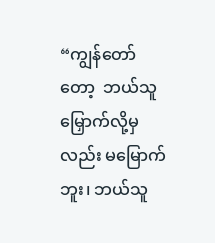“ကျွန်တော်တော့  ဘယ်သူမြှောက်လို့မှလည်း မမြောက်ဘူး၊ ဘယ်သူ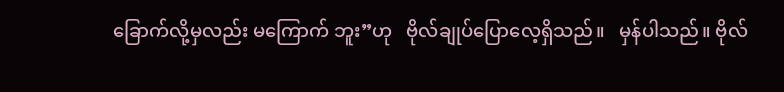ခြောက်လို့မှလည်း မကြောက် ဘူး”ဟု   ဗိုလ်ချုပ်ပြောလေ့ရှိသည်။   မှန်ပါသည်။ ဗိုလ်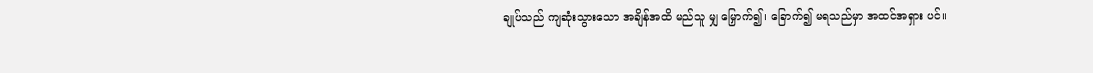ချုပ်သည် ကျဆုံးသွားသော အချိန်အထိ မည်သူ မျှ မြှောက်၍၊ ခြောက်၍ မရသည်မှာ အထင်အရှား ပင်။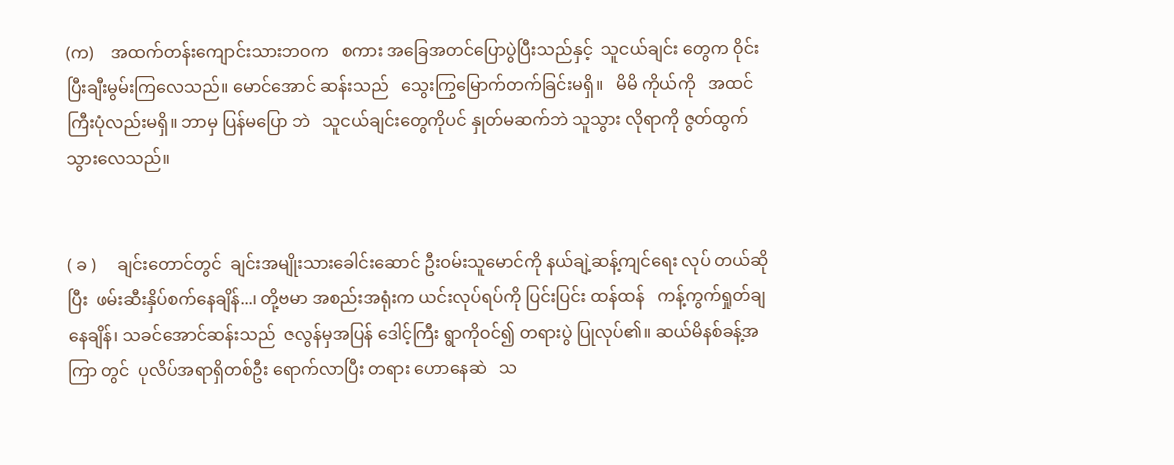(က)    အထက်တန်းကျောင်းသားဘဝက   စကား အခြေအတင်ပြောပွဲပြီးသည်နှင့်  သူငယ်ချင်း တွေက ဝိုင်းပြီးချီးမွမ်းကြလေသည်။ မောင်အောင် ဆန်းသည်   သွေးကြွမြောက်တက်ခြင်းမရှိ။   မိမိ ကိုယ်ကို   အထင်ကြီးပုံလည်းမရှိ။ ဘာမှ ပြန်မပြော ဘဲ   သူငယ်ချင်းတွေကိုပင် နှုတ်မဆက်ဘဲ သူသွား လိုရာကို ဇွတ်ထွက်သွားလေသည်။


( ခ )     ချင်းတောင်တွင်  ချင်းအမျိုးသားခေါင်းဆောင် ဦးဝမ်းသူမောင်ကို နယ်ချဲ့ဆန့်ကျင်ရေး လုပ် တယ်ဆိုပြီး  ဖမ်းဆီးနှိပ်စက်နေချိန်...၊ တို့ဗမာ အစည်းအရုံးက ယင်းလုပ်ရပ်ကို ပြင်းပြင်း ထန်ထန်   ကန့်ကွက်ရှုတ်ချနေချိန်၊ သခင်အောင်ဆန်းသည်  ဇလွန်မှအပြန် ဒေါင့်ကြီး ရွာကိုဝင်၍ တရားပွဲ ပြုလုပ်၏။ ဆယ်မိနစ်ခန့်အကြာ တွင်  ပုလိပ်အရာရှိတစ်ဦး ရောက်လာပြီး တရား ဟောနေဆဲ   သ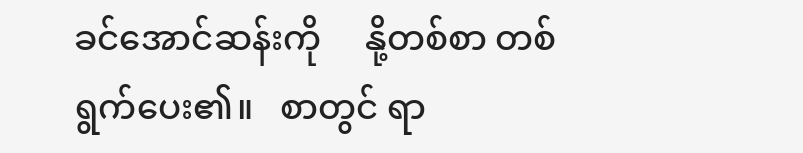ခင်အောင်ဆန်းကို     နို့တစ်စာ တစ်ရွက်ပေး၏။   စာတွင် ရာ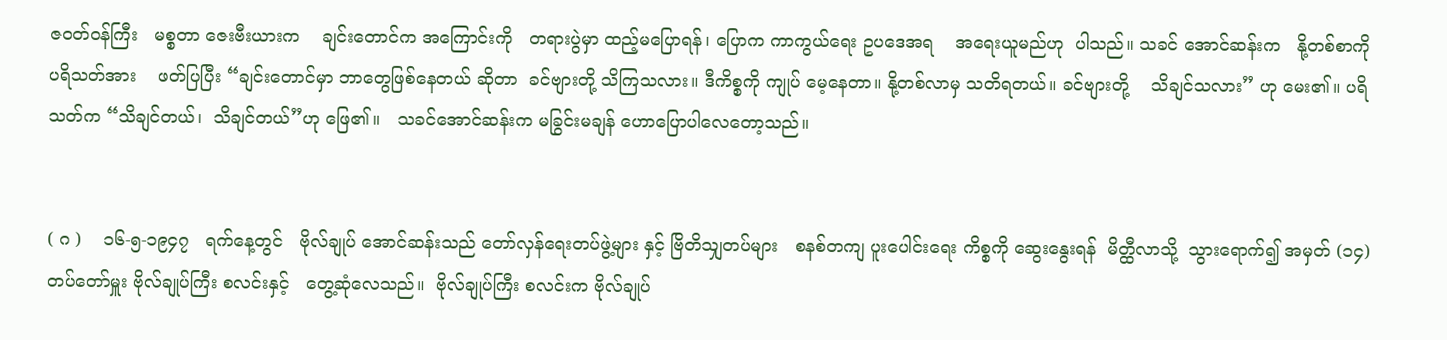ဇဝတ်ဝန်ကြီး   မစ္စတာ ဇေးဗီးယားက    ချင်းတောင်က အကြောင်းကို   တရားပွဲမှာ ထည့်မပြောရန်၊ ပြောက ကာကွယ်ရေး ဥပဒေအရ    အရေးယူမည်ဟု  ပါသည်။ သခင် အောင်ဆန်းက   နို့တစ်စာကို   ပရိသတ်အား    ဖတ်ပြပြီး “ချင်းတောင်မှာ ဘာတွေဖြစ်နေတယ် ဆိုတာ  ခင်ဗျားတို့ သိကြသလား။ ဒီကိစ္စကို ကျုပ် မေ့နေတာ။ နို့တစ်လာမှ သတိရတယ်။ ခင်ဗျားတို့    သိချင်သလား” ဟု မေး၏။ ပရိသတ်က “သိချင်တယ်၊  သိချင်တယ်”ဟု ဖြေ၏။   သခင်အောင်ဆန်းက မခြွင်းမချန် ဟောပြောပါလေတော့သည်။


( ဂ )    ၁၆-၅-၁၉၄၇   ရက်နေ့တွင်   ဗိုလ်ချုပ် အောင်ဆန်းသည် တော်လှန်ရေးတပ်ဖွဲ့များ နှင့် ဗြိတိသျှတပ်များ   စနစ်တကျ ပူးပေါင်းရေး ကိစ္စကို ဆွေးနွေးရန်  မိတ္ထီလာသို့  သွားရောက်၍ အမှတ် (၁၄) တပ်တော်မှူး ဗိုလ်ချုပ်ကြီး စလင်းနှင့်   တွေ့ဆုံလေသည်။  ဗိုလ်ချုပ်ကြီး စလင်းက ဗိုလ်ချုပ်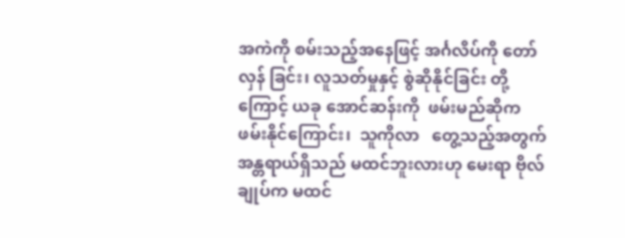အကဲကို စမ်းသည့်အနေဖြင့် အင်္ဂလိပ်ကို တော်လှန် ခြင်း၊ လူသတ်မှုနှင့် စွဲဆိုနိုင်ခြင်း တို့ကြောင့် ယခု အောင်ဆန်းကို  ဖမ်းမည်ဆိုက  ဖမ်းနိုင်ကြောင်း၊  သူကိုလာ   တွေ့သည့်အတွက်  အန္တရာယ်ရှိသည် မထင်ဘူးလားဟု မေးရာ ဗိုလ်ချုပ်က မထင်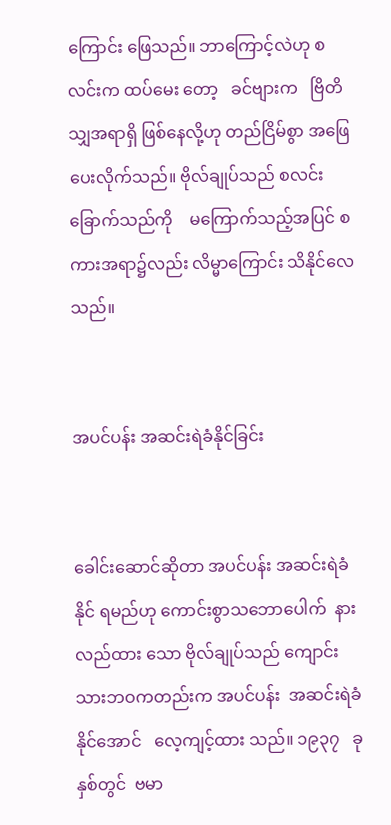ကြောင်း ဖြေသည်။ ဘာကြောင့်လဲဟု စလင်းက ထပ်မေး တော့   ခင်ဗျားက   ဗြိတိသျှအရာရှိ ဖြစ်နေလို့ဟု တည်ငြိမ်စွာ အဖြေပေးလိုက်သည်။ ဗိုလ်ချုပ်သည် စလင်းခြောက်သည်ကို    မကြောက်သည့်အပြင် စကားအရာ၌လည်း လိမ္မာကြောင်း သိနိုင်လေသည်။


အပင်ပန်း အဆင်းရဲခံနိုင်ခြင်း


ခေါင်းဆောင်ဆိုတာ အပင်ပန်း အဆင်းရဲခံနိုင် ရမည်ဟု ကောင်းစွာသဘောပေါက်  နားလည်ထား သော ဗိုလ်ချုပ်သည် ကျောင်းသားဘဝကတည်းက အပင်ပန်း  အဆင်းရဲခံနိုင်အောင်   လေ့ကျင့်ထား သည်။ ၁၉၃၇   ခုနှစ်တွင်  ဗမာ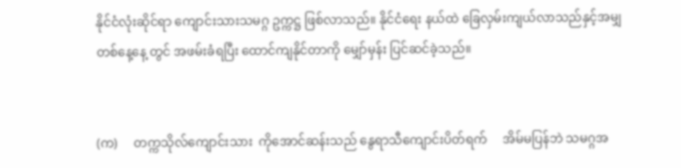နိုင်ငံလုံးဆိုင်ရာ ကျောင်းသားသမဂ္ဂ ဥက္ကဋ္ဌ ဖြစ်လာသည်။ နိုင်ငံရေး နယ်ထဲ ခြေလှမ်းကျယ်လာသည်နှင့်အမျှ တစ်နေ့နေ့ တွင် အဖမ်းခံရပြီး ထောင်ကျနိုင်တာကို မျှော်မှန်း ပြင်ဆင်ခဲ့သည်။


(က)     တက္ကသိုလ်ကျောင်းသား  ကိုအောင်ဆန်းသည် နွေရာသီကျောင်းပိတ်ရက်     အိမ်မပြန်ဘဲ သမဂ္ဂအ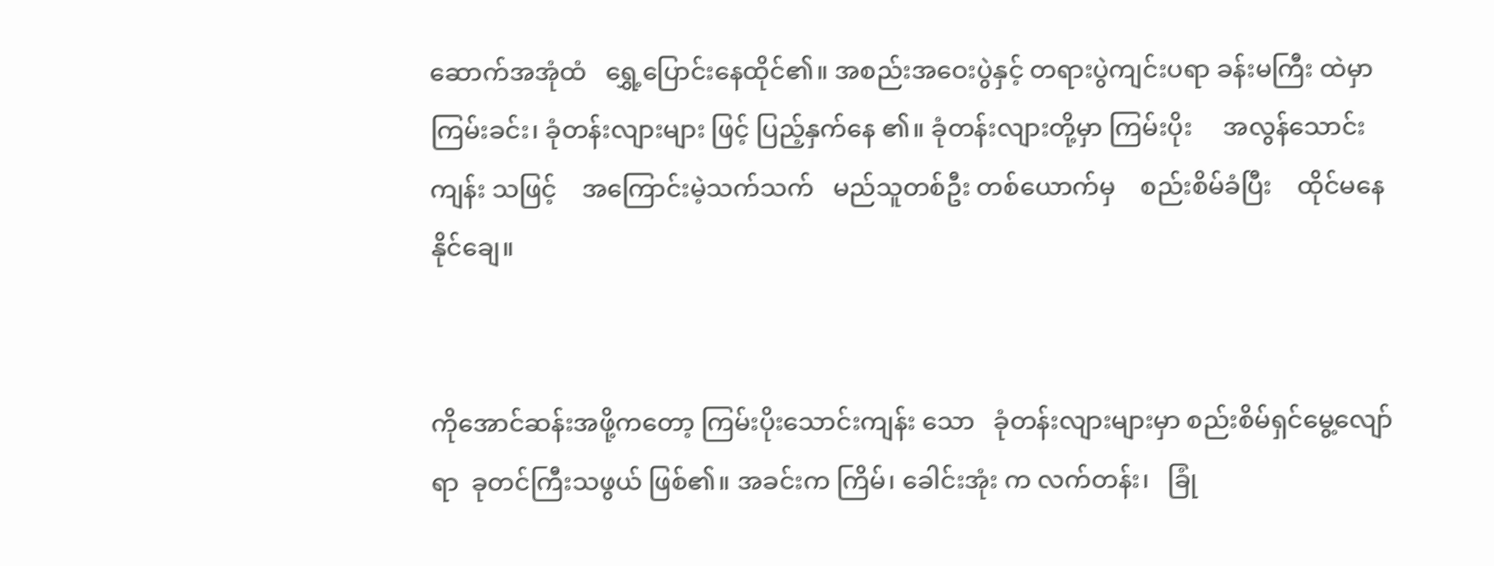ဆောက်အအုံထံ   ရွှေ့ပြောင်းနေထိုင်၏။ အစည်းအဝေးပွဲနှင့် တရားပွဲကျင်းပရာ ခန်းမကြီး ထဲမှာ ကြမ်းခင်း၊ ခုံတန်းလျားများ ဖြင့် ပြည့်နှက်နေ ၏။ ခုံတန်းလျားတို့မှာ ကြမ်းပိုး     အလွန်သောင်းကျန်း သဖြင့်    အကြောင်းမဲ့သက်သက်   မည်သူတစ်ဦး တစ်ယောက်မှ    စည်းစိမ်ခံပြီး    ထိုင်မနေနိုင်ချေ။


ကိုအောင်ဆန်းအဖို့ကတော့ ကြမ်းပိုးသောင်းကျန်း သော   ခုံတန်းလျားများမှာ စည်းစိမ်ရှင်မွေ့လျော်ရာ  ခုတင်ကြီးသဖွယ် ဖြစ်၏။ အခင်းက ကြိမ်၊ ခေါင်းအုံး က လက်တန်း၊   ခြုံ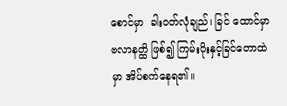စောင်မှာ  ခါးဝတ်လုံချည်၊ ခြင် ထောင်မှာ ဗလာနတ္ထိ ဖြစ်၍ ကြမ်းပိုးနှင့်ခြင်တောထဲ မှာ အိပ်စက်နေရ၏။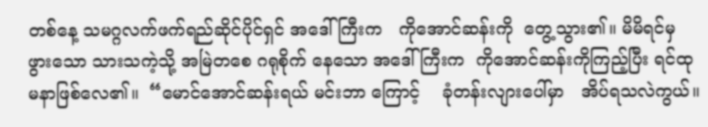တစ်နေ့ သမဂ္ဂလက်ဖက်ရည်ဆိုင်ပိုင်ရှင် အဒေါ် ကြီးက   ကိုအောင်ဆန်းကို  တွေ့သွား၏။ မိမိရင်မှ ဖွားသော သားသကဲ့သို့ အမြဲတစေ ဂရုစိုက် နေသော အဒေါ်ကြီးက  ကိုအောင်ဆန်းကိုကြည့်ပြီး ရင်ထု မနာဖြစ်လေ၏။  “မောင်အောင်ဆန်းရယ် မင်းဘာ ကြောင့်    ခုံတန်းလျားပေါ်မှာ   အိပ်ရသလဲကွယ်။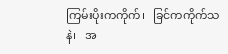ကြမ်းပိုးကကိုက်၊   ခြင်ကကိုက်သနဲ၊   အ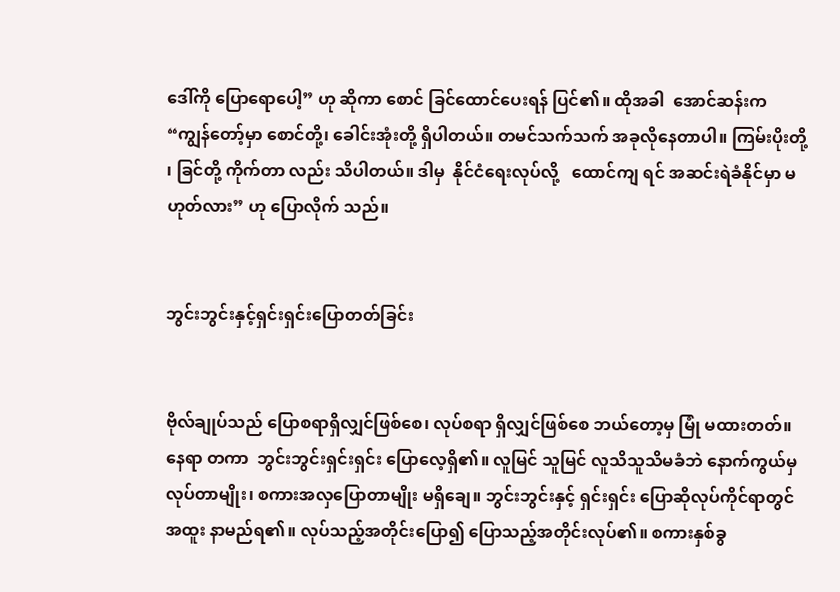ဒေါ်ကို ပြောရောပေါ့” ဟု ဆိုကာ စောင် ခြင်ထောင်ပေးရန် ပြင်၏။ ထိုအခါ  အောင်ဆန်းက   “ကျွန်တော့်မှာ စောင်တို့၊ ခေါင်းအုံးတို့ ရှိပါတယ်။ တမင်သက်သက် အခုလိုနေတာပါ။ ကြမ်းပိုးတို့ ၊ ခြင်တို့ ကိုက်တာ လည်း သိပါတယ်။ ဒါမှ  နိုင်ငံရေးလုပ်လို့   ထောင်ကျ ရင် အဆင်းရဲခံနိုင်မှာ မဟုတ်လား” ဟု ပြောလိုက် သည်။


ဘွင်းဘွင်းနှင့်ရှင်းရှင်းပြောတတ်ခြင်း


ဗိုလ်ချုပ်သည် ပြောစရာရှိလျှင်ဖြစ်စေ၊ လုပ်စရာ ရှိလျှင်ဖြစ်စေ ဘယ်တော့မှ မြုံ မထားတတ်။ နေရာ တကာ  ဘွင်းဘွင်းရှင်းရှင်း ပြောလေ့ရှိ၏။ လူမြင် သူမြင် လူသိသူသိမခံဘဲ နောက်ကွယ်မှ လုပ်တာမျိုး၊ စကားအလှပြောတာမျိုး မရှိချေ။ ဘွင်းဘွင်းနှင့် ရှင်းရှင်း ပြောဆိုလုပ်ကိုင်ရာတွင် အထူး နာမည်ရ၏။ လုပ်သည့်အတိုင်းပြော၍ ပြောသည့်အတိုင်းလုပ်၏။ စကားနှစ်ခွ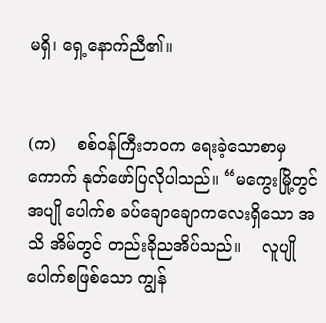မရှိ၊ ရှေ့နောက်ညီ၏။


(က)    စစ်ဝန်ကြီးဘဝက ရေးခဲ့သောစာမှ ကောက် နုတ်ဖော်ပြလိုပါသည်။ “မကွေးမြို့တွင် အပျို ပေါက်စ ခပ်ချောချောကလေးရှိသော အသိ အိမ်တွင် တည်းခိုညအိပ်သည်။    လူပျိုပေါက်စဖြစ်သော ကျွန်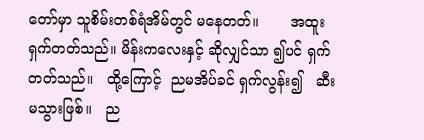တော်မှာ သူစိမ်းတစ်ရံအိမ်တွင် မနေတတ်။       အထူးရှက်တတ်သည်။ မိန်းကလေးနှင့် ဆိုလျှင်သာ ၍ပင် ရှက်တတ်သည်။   ထို့ကြောင့်  ညမအိပ်ခင် ရှက်လွန်း၍   ဆီးမသွားဖြစ်။   ည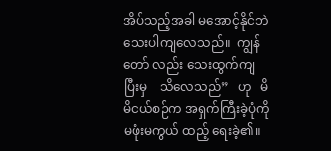အိပ်သည့်အခါ မအောင့်နိုင်ဘဲ သေးပါကျလေသည်။  ကျွန်တော် လည်း သေးထွက်ကျပြီးမှ    သိလေသည်”   ဟု   မိမိငယ်စဉ်က အရှက်ကြီးခဲ့ပုံကို မဖုံးမကွယ် ထည့် ရေးခဲ့၏။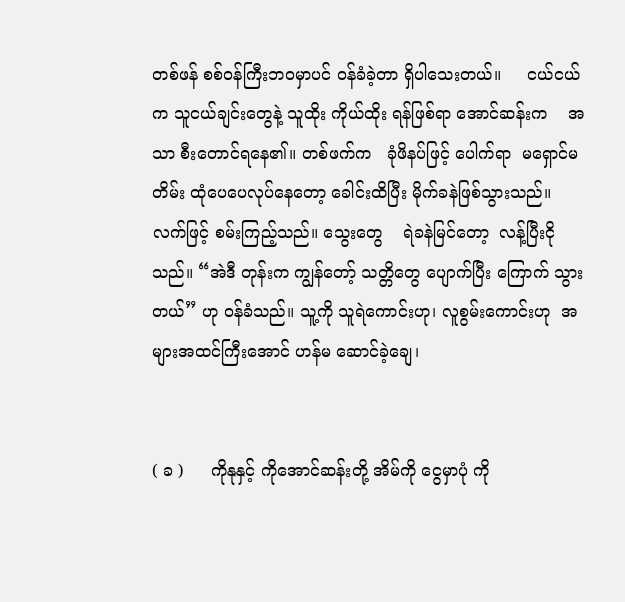တစ်ဖန် စစ်ဝန်ကြီးဘဝမှာပင် ဝန်ခံခဲ့တာ ရှိပါသေးတယ်။     ငယ်ငယ်က သူငယ်ချင်းတွေနဲ့ သူထိုး ကိုယ်ထိုး ရန်ဖြစ်ရာ အောင်ဆန်းက    အသာ စီးတောင်ရနေ၏။ တစ်ဖက်က   ခုံဖိနပ်ဖြင့် ပေါက်ရာ  မရှောင်မတိမ်း ထုံပေပေလုပ်နေတော့ ခေါင်းထိပြီး မိုက်ခနဲဖြစ်သွားသည်။ လက်ဖြင့် စမ်းကြည့်သည်။ သွေးတွေ    ရဲခနဲမြင်တော့  လန့်ပြီးငိုသည်။ “အဲဒီ တုန်းက ကျွန်တော့် သတ္တိတွေ ပျောက်ပြီး ကြောက် သွားတယ်” ဟု ဝန်ခံသည်။ သူ့ကို သူရဲကောင်းဟု၊ လူစွမ်းကောင်းဟု  အများအထင်ကြီးအောင် ဟန်မ ဆောင်ခဲ့ချေ၊


( ခ )     ကိုနုနှင့် ကိုအောင်ဆန်းတို့ အိမ်ကို ငွေမှာပုံ ကို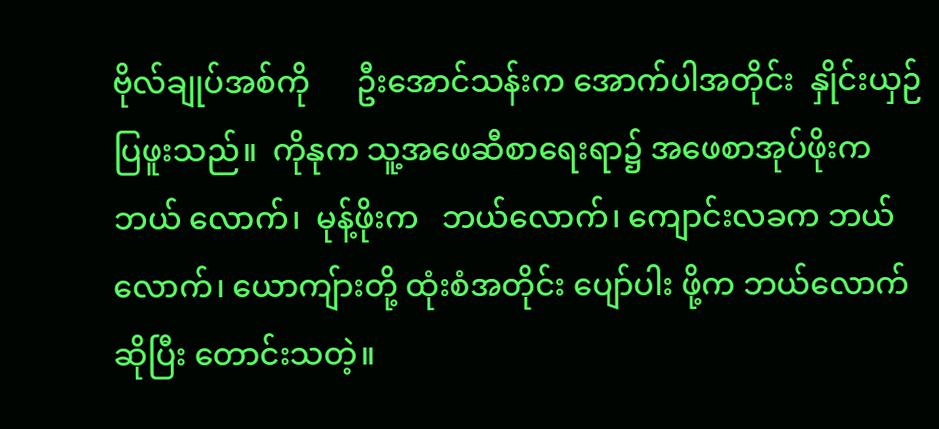ဗိုလ်ချုပ်အစ်ကို      ဦးအောင်သန်းက အောက်ပါအတိုင်း  နှိုင်းယှဉ်ပြဖူးသည်။  ကိုနုက သူ့အဖေဆီစာရေးရာ၌ အဖေစာအုပ်ဖိုးက ဘယ် လောက်၊  မုန့်ဖိုးက   ဘယ်လောက်၊ ကျောင်းလခက ဘယ်လောက်၊ ယောကျ်ားတို့ ထုံးစံအတိုင်း ပျော်ပါး ဖို့က ဘယ်လောက်ဆိုပြီး တောင်းသတဲ့။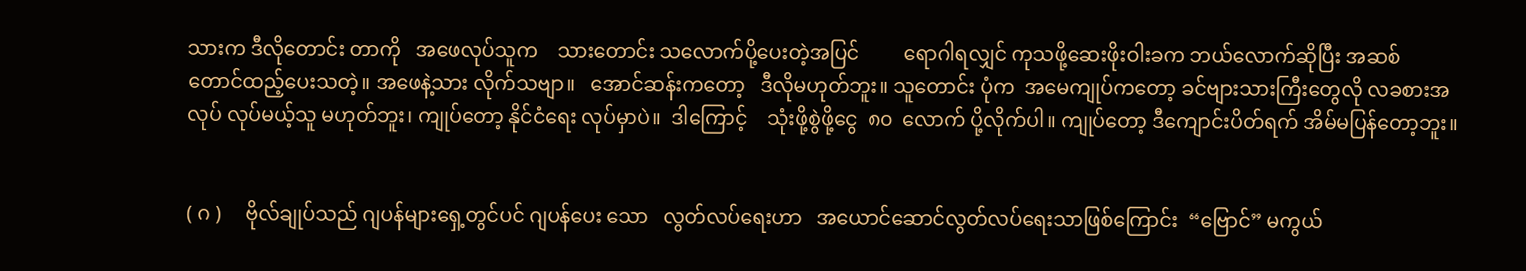သားက ဒီလိုတောင်း တာကို   အဖေလုပ်သူက    သားတောင်း သလောက်ပို့ပေးတဲ့အပြင်         ရောဂါရလျှင် ကုသဖို့ဆေးဖိုးဝါးခက ဘယ်လောက်ဆိုပြီး အဆစ် တောင်ထည့်ပေးသတဲ့။ အဖေနဲ့သား လိုက်သဗျာ။   အောင်ဆန်းကတော့   ဒီလိုမဟုတ်ဘူး။ သူတောင်း ပုံက  အမေကျုပ်ကတော့ ခင်ဗျားသားကြီးတွေလို လခစားအလုပ် လုပ်မယ့်သူ မဟုတ်ဘူး၊ ကျုပ်တော့ နိုင်ငံရေး လုပ်မှာပဲ။  ဒါကြောင့်    သုံးဖို့စွဲဖို့ငွေ  ၈၀  လောက် ပို့လိုက်ပါ။ ကျုပ်တော့ ဒီကျောင်းပိတ်ရက် အိမ်မပြန်တော့ဘူး။


( ဂ )     ဗိုလ်ချုပ်သည် ဂျပန်များရှေ့တွင်ပင် ဂျပန်ပေး သော   လွတ်လပ်ရေးဟာ   အယောင်ဆောင်လွတ်လပ်ရေးသာဖြစ်ကြောင်း  “ဗြောင်” မကွယ်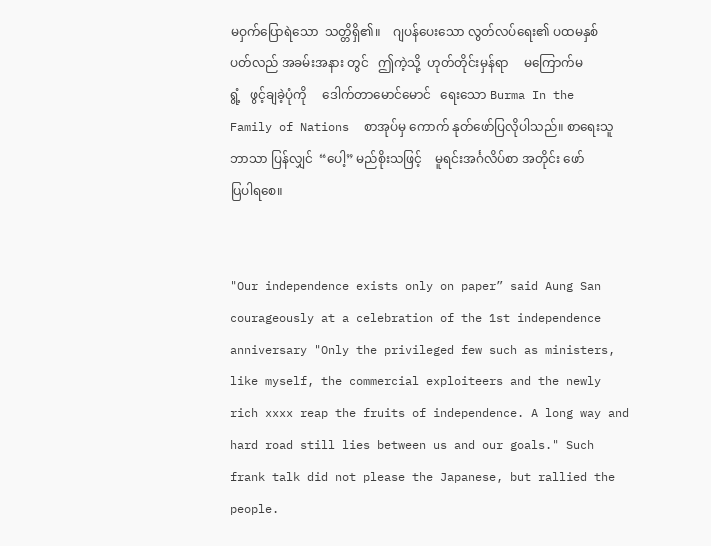မဝှက်ပြောရဲသော  သတ္တိရှိ၏။    ဂျပန်ပေးသော လွတ်လပ်ရေး၏ ပထမနှစ်ပတ်လည် အခမ်းအနား တွင်   ဤကဲ့သို့  ဟုတ်တိုင်းမှန်ရာ     မကြောက်မရွံ့   ဖွင့်ချခဲ့ပုံကို     ဒေါက်တာမောင်မောင်   ရေးသော Burma In the Family of Nations  စာအုပ်မှ ကောက် နုတ်ဖော်ပြလိုပါသည်။ စာရေးသူ  ဘာသာ ပြန်လျှင်  “ပေါ့” မည်စိုးသဖြင့်    မူရင်းအင်္ဂလိပ်စာ အတိုင်း ဖော်ပြပါရစေ။


"Our independence exists only on paper” said Aung San courageously at a celebration of the 1st independence anniversary "Only the privileged few such as ministers, like myself, the commercial exploiteers and the newly rich xxxx reap the fruits of independence. A long way and hard road still lies between us and our goals." Such frank talk did not please the Japanese, but rallied the people.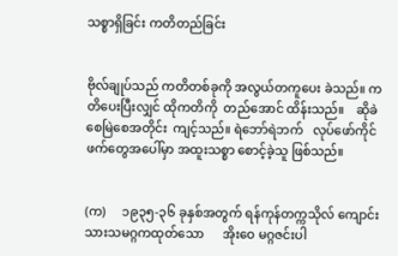သစ္စာရှိခြင်း ကတိတည်ခြင်း


ဗိုလ်ချုပ်သည် ကတိတစ်ခုကို အလွယ်တကူပေး ခဲသည်။ ကတိပေးပြီးလျှင် ထိုကတိကို  တည်အောင် ထိန်းသည်။    ဆိုခဲစေမြဲစေအတိုင်း  ကျင့်သည်။ ရဲဘော်ရဲဘက်   လုပ်ဖော်ကိုင်ဖက်တွေအပေါ်မှာ အထူးသစ္စာ စောင့်ခဲ့သူ ဖြစ်သည်။


(က)     ၁၉၃၅-၃၆ ခုနှစ်အတွက် ရန်ကုန်တက္ကသိုလ် ကျောင်းသားသမဂ္ဂကထုတ်သော      အိုးဝေ မဂ္ဂဇင်းပါ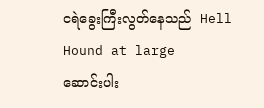ငရဲခွေးကြီးလွတ်နေသည်  Hell Hound at large     ဆောင်းပါး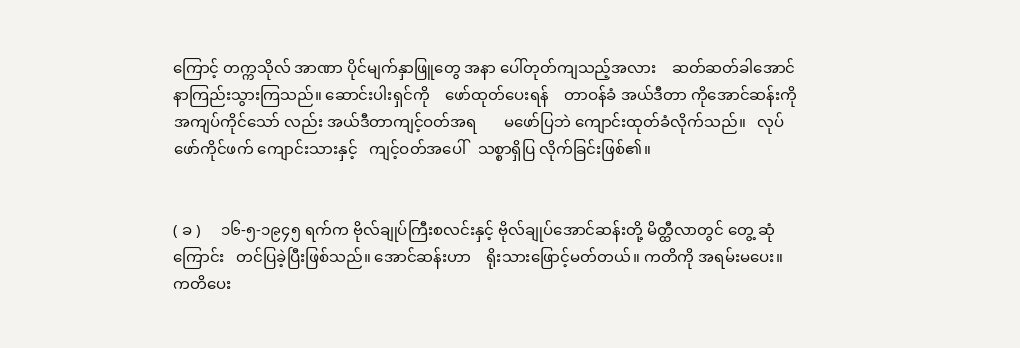ကြောင့် တက္ကသိုလ် အာဏာ ပိုင်မျက်နှာဖြူတွေ အနာ ပေါ်တုတ်ကျသည့်အလား    ဆတ်ဆတ်ခါအောင်    နာကြည်းသွားကြသည်။ ဆောင်းပါးရှင်ကို    ဖော်ထုတ်ပေးရန်    တာဝန်ခံ အယ်ဒီတာ ကိုအောင်ဆန်းကို အကျပ်ကိုင်သော် လည်း အယ်ဒီတာကျင့်ဝတ်အရ       မဖော်ပြဘဲ ကျောင်းထုတ်ခံလိုက်သည်။   လုပ်ဖော်ကိုင်ဖက် ကျောင်းသားနှင့်   ကျင့်ဝတ်အပေါ်   သစ္စာရှိပြ လိုက်ခြင်းဖြစ်၏။


( ခ )     ၁၆-၅-၁၉၄၅ ရက်က ဗိုလ်ချုပ်ကြီးစလင်းနှင့် ဗိုလ်ချုပ်အောင်ဆန်းတို့ မိတ္ထီလာတွင် တွေ့ ဆုံကြောင်း   တင်ပြခဲ့ပြီးဖြစ်သည်။ အောင်ဆန်းဟာ    ရိုးသားဖြောင့်မတ်တယ်။ ကတိကို အရမ်းမပေး။ ကတိပေး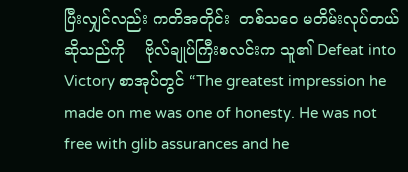ပြီးလျှင်လည်း ကတိအတိုင်း  တစ်သဝေ မတိမ်းလုပ်တယ်ဆိုသည်ကို    ဗိုလ်ချုပ်ကြီးစလင်းက သူ၏ Defeat into Victory စာအုပ်တွင် “The greatest impression he made on me was one of honesty. He was not free with glib assurances and he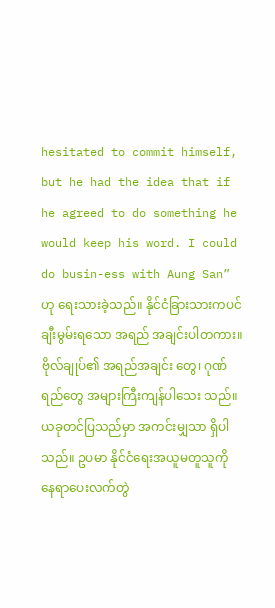hesitated to commit himself, but he had the idea that if he agreed to do something he would keep his word. I could do busin-ess with Aung San”  ဟု ရေးသားခဲ့သည်။ နိုင်ငံခြားသားကပင် ချီးမွမ်းရသော အရည် အချင်းပါတကား။ ဗိုလ်ချုပ်၏ အရည်အချင်း တွေ၊ ဂုဏ်ရည်တွေ အများကြီးကျန်ပါသေး သည်။ ယခုတင်ပြသည်မှာ အကင်းမျှသာ ရှိပါသည်။ ဥပမာ နိုင်ငံရေးအယူမတူသူကို နေရာပေးလက်တွဲ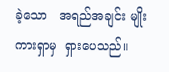ခဲ့သော   အရည်အချင်း မျိုးကားရှာမှ  ရှားပေသည်။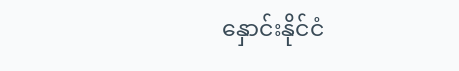နှောင်းနိုင်ငံ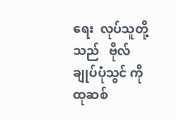ရေး  လုပ်သူတို့သည်   ဗိုလ်ချုပ်ပုံသွင် ကို ထုဆစ်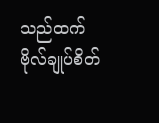သည်ထက် ဗိုလ်ချုပ်စိတ်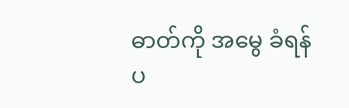ဓာတ်ကို အမွေ ခံရန် ပ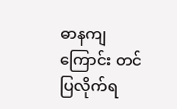ဓာနကျကြောင်း တင်ပြလိုက်ရ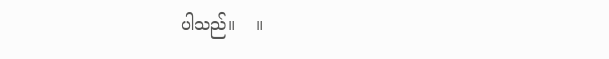ပါသည်။    ။